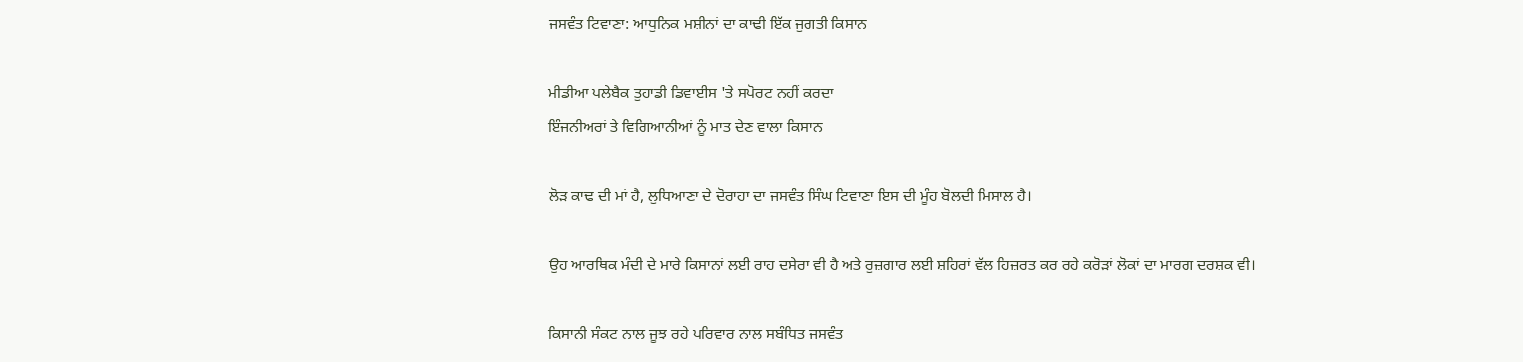ਜਸਵੰਤ ਟਿਵਾਣਾ: ਆਧੁਨਿਕ ਮਸ਼ੀਨਾਂ ਦਾ ਕਾਢੀ ਇੱਕ ਜੁਗਤੀ ਕਿਸਾਨ

ਮੀਡੀਆ ਪਲੇਬੈਕ ਤੁਹਾਡੀ ਡਿਵਾਈਸ 'ਤੇ ਸਪੋਰਟ ਨਹੀਂ ਕਰਦਾ
ਇੰਜਨੀਅਰਾਂ ਤੇ ਵਿਗਿਆਨੀਆਂ ਨੂੰ ਮਾਤ ਦੇਣ ਵਾਲਾ ਕਿਸਾਨ

ਲੋੜ ਕਾਢ ਦੀ ਮਾਂ ਹੈ, ਲੁਧਿਆਣਾ ਦੇ ਦੋਰਾਹਾ ਦਾ ਜਸਵੰਤ ਸਿੰਘ ਟਿਵਾਣਾ ਇਸ ਦੀ ਮੂੰਹ ਬੋਲਦੀ ਮਿਸਾਲ ਹੈ।

ਉਹ ਆਰਥਿਕ ਮੰਦੀ ਦੇ ਮਾਰੇ ਕਿਸਾਨਾਂ ਲਈ ਰਾਹ ਦਸੇਰਾ ਵੀ ਹੈ ਅਤੇ ਰੁਜ਼ਗਾਰ ਲਈ ਸ਼ਹਿਰਾਂ ਵੱਲ ਹਿਜ਼ਰਤ ਕਰ ਰਹੇ ਕਰੋੜਾਂ ਲੋਕਾਂ ਦਾ ਮਾਰਗ ਦਰਸ਼ਕ ਵੀ।

ਕਿਸਾਨੀ ਸੰਕਟ ਨਾਲ ਜੂਝ ਰਹੇ ਪਰਿਵਾਰ ਨਾਲ ਸਬੰਧਿਤ ਜਸਵੰਤ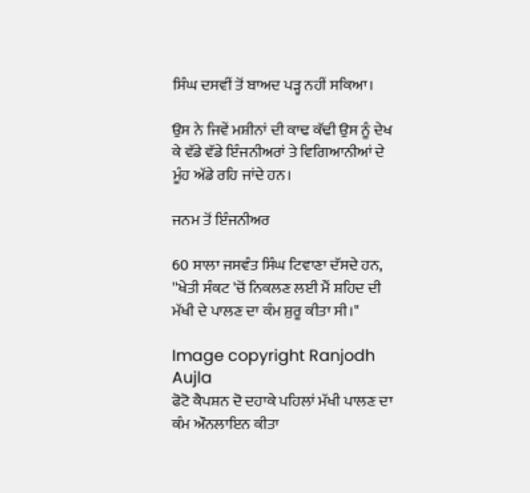ਸਿੰਘ ਦਸਵੀਂ ਤੋਂ ਬਾਅਦ ਪੜ੍ਹ ਨਹੀਂ ਸਕਿਆ।

ਉਸ ਨੇ ਜਿਵੇਂ ਮਸ਼ੀਨਾਂ ਦੀ ਕਾਢ ਕੱਢੀ ਉਸ ਨੂੰ ਦੇਖ ਕੇ ਵੱਡੇ ਵੱਡੇ ਇੰਜਨੀਅਰਾਂ ਤੇ ਵਿਗਿਆਨੀਆਂ ਦੇ ਮੂੰਹ ਅੱਡੇ ਰਹਿ ਜਾਂਦੇ ਹਨ।

ਜਨਮ ਤੋਂ ਇੰਜਨੀਅਰ

60 ਸਾਲਾ ਜਸਵੰਤ ਸਿੰਘ ਟਿਵਾਣਾ ਦੱਸਦੇ ਹਨ, ''ਖੇਤੀ ਸੰਕਟ 'ਚੋਂ ਨਿਕਲਣ ਲਈ ਮੈਂ ਸ਼ਹਿਦ ਦੀ ਮੱਖੀ ਦੇ ਪਾਲਣ ਦਾ ਕੰਮ ਸ਼ੁਰੂ ਕੀਤਾ ਸੀ।"

Image copyright Ranjodh Aujla
ਫੋਟੋ ਕੈਪਸ਼ਨ ਦੋ ਦਹਾਕੇ ਪਹਿਲਾਂ ਮੱਖੀ ਪਾਲਣ ਦਾ ਕੰਮ ਔਨਲਾਇਨ ਕੀਤਾ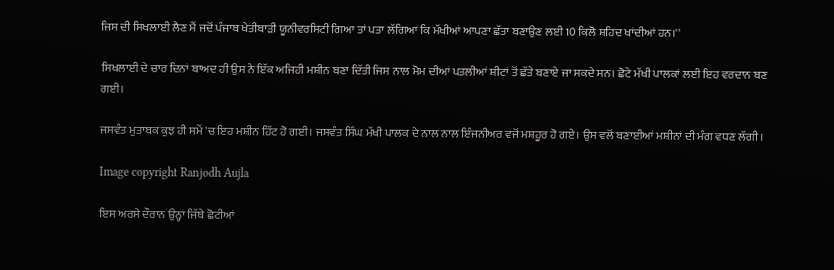ਜਿਸ ਦੀ ਸਿਖਲਾਈ ਲੈਣ ਮੈਂ ਜਦੋਂ ਪੰਜਾਬ ਖੇਤੀਬਾੜੀ ਯੂਨੀਵਰਸਿਟੀ ਗਿਆ ਤਾਂ ਪਤਾ ਲੱਗਿਆ ਕਿ ਮੱਖੀਆਂ ਆਪਣਾ ਛੱਤਾ ਬਣਾਉਣ ਲਈ 10 ਕਿਲੋ ਸ਼ਹਿਦ ਖਾਂਦੀਆਂ ਹਨ।''

ਸਿਖਲਾਈ ਦੇ ਚਾਰ ਦਿਨਾਂ ਬਾਅਦ ਹੀ ਉਸ ਨੇ ਇੱਕ ਅਜਿਹੀ ਮਸ਼ੀਨ ਬਣਾ ਦਿੱਤੀ ਜਿਸ ਨਾਲ ਮੋਮ ਦੀਆਂ ਪਤਲੀਆਂ ਸ਼ੀਟਾਂ ਤੋਂ ਛੱਤੇ ਬਣਾਏ ਜਾ ਸਕਦੇ ਸਨ। ਛੋਟੇ ਮੱਖੀ ਪਾਲਕਾਂ ਲਈ ਇਹ ਵਰਦਾਨ ਬਣ ਗਈ।

ਜਸਵੰਤ ਮੁਤਾਬਕ ਕੁਝ ਹੀ ਸਮੇਂ 'ਚ ਇਹ ਮਸ਼ੀਨ ਹਿੱਟ ਹੋ ਗਈ। ਜਸਵੰਤ ਸਿੰਘ ਮੱਖੀ ਪਾਲਕ ਦੇ ਨਾਲ ਨਾਲ ਇੰਜਨੀਅਰ ਵਜੋਂ ਮਸ਼ਹੂਰ ਹੋ ਗਏ। ਉਸ ਵਲੋਂ ਬਣਾਈਆਂ ਮਸ਼ੀਨਾਂ ਦੀ ਮੰਗ ਵਧਣ ਲੱਗੀ।

Image copyright Ranjodh Aujla

ਇਸ ਅਰਸੇ ਦੌਰਾਨ ਉਨ੍ਹਾਂ ਜਿੱਥੇ ਛੋਟੀਆਂ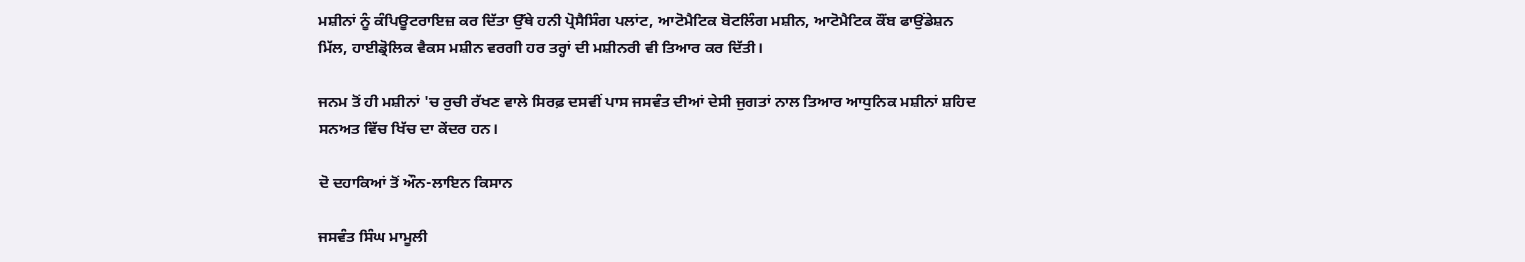ਮਸ਼ੀਨਾਂ ਨੂੰ ਕੰਪਿਊਟਰਾਇਜ਼ ਕਰ ਦਿੱਤਾ ਉੱਥੇ ਹਨੀ ਪ੍ਰੋਸੈਸਿੰਗ ਪਲਾਂਟ, ਆਟੋਮੈਟਿਕ ਬੋਟਲਿੰਗ ਮਸ਼ੀਨ, ਆਟੋਮੈਟਿਕ ਕੌਂਬ ਫਾਉਂਡੇਸ਼ਨ ਮਿੱਲ, ਹਾਈਡ੍ਰੋਲਿਕ ਵੈਕਸ ਮਸ਼ੀਨ ਵਰਗੀ ਹਰ ਤਰ੍ਹਾਂ ਦੀ ਮਸ਼ੀਨਰੀ ਵੀ ਤਿਆਰ ਕਰ ਦਿੱਤੀ।

ਜਨਮ ਤੋਂ ਹੀ ਮਸ਼ੀਨਾਂ 'ਚ ਰੁਚੀ ਰੱਖਣ ਵਾਲੇ ਸਿਰਫ਼ ਦਸਵੀਂ ਪਾਸ ਜਸਵੰਤ ਦੀਆਂ ਦੇਸੀ ਜੁਗਤਾਂ ਨਾਲ ਤਿਆਰ ਆਧੁਨਿਕ ਮਸ਼ੀਨਾਂ ਸ਼ਹਿਦ ਸਨਅਤ ਵਿੱਚ ਖਿੱਚ ਦਾ ਕੇਂਦਰ ਹਨ।

ਦੋ ਦਹਾਕਿਆਂ ਤੋਂ ਔਨ-ਲਾਇਨ ਕਿਸਾਨ

ਜਸਵੰਤ ਸਿੰਘ ਮਾਮੂਲੀ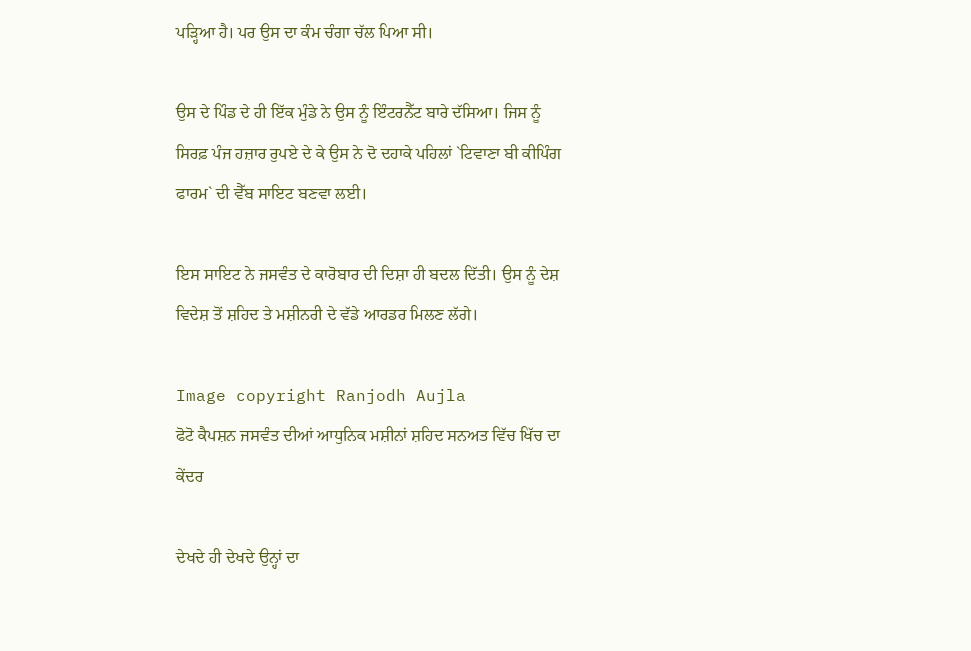ਪੜ੍ਹਿਆ ਹੈ। ਪਰ ਉਸ ਦਾ ਕੰਮ ਚੰਗਾ ਚੱਲ ਪਿਆ ਸੀ।

ਉਸ ਦੇ ਪਿੰਡ ਦੇ ਹੀ ਇੱਕ ਮੁੰਡੇ ਨੇ ਉਸ ਨੂੰ ਇੰਟਰਨੈੱਟ ਬਾਰੇ ਦੱਸਿਆ। ਜਿਸ ਨੂੰ ਸਿਰਫ਼ ਪੰਜ ਹਜ਼ਾਰ ਰੁਪਏ ਦੇ ਕੇ ਉਸ ਨੇ ਦੋ ਦਹਾਕੇ ਪਹਿਲਾਂ `ਟਿਵਾਣਾ ਬੀ ਕੀਪਿੰਗ ਫਾਰਮ` ਦੀ ਵੈੱਬ ਸਾਇਟ ਬਣਵਾ ਲਈ।

ਇਸ ਸਾਇਟ ਨੇ ਜਸਵੰਤ ਦੇ ਕਾਰੋਬਾਰ ਦੀ ਦਿਸ਼ਾ ਹੀ ਬਦਲ ਦਿੱਤੀ। ਉਸ ਨੂੰ ਦੇਸ਼ ਵਿਦੇਸ਼ ਤੋਂ ਸ਼ਹਿਦ ਤੇ ਮਸ਼ੀਨਰੀ ਦੇ ਵੱਡੇ ਆਰਡਰ ਮਿਲਣ ਲੱਗੇ।

Image copyright Ranjodh Aujla
ਫੋਟੋ ਕੈਪਸ਼ਨ ਜਸਵੰਤ ਦੀਆਂ ਆਧੁਨਿਕ ਮਸ਼ੀਨਾਂ ਸ਼ਹਿਦ ਸਨਅਤ ਵਿੱਚ ਖਿੱਚ ਦਾ ਕੇਂਦਰ

ਦੇਖਦੇ ਹੀ ਦੇਖਦੇ ਉਨ੍ਹਾਂ ਦਾ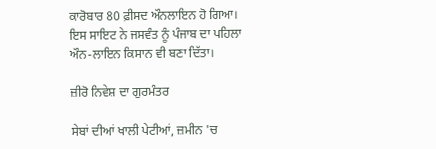ਕਾਰੋਬਾਰ 80 ਫ਼ੀਸਦ ਔਨਲਾਇਨ ਹੋ ਗਿਆ। ਇਸ ਸਾਇਟ ਨੇ ਜਸਵੰਤ ਨੂੰ ਪੰਜਾਬ ਦਾ ਪਹਿਲਾ ਔਨ-ਲਾਇਨ ਕਿਸਾਨ ਵੀ ਬਣਾ ਦਿੱਤਾ।

ਜ਼ੀਰੋ ਨਿਵੇਸ਼ ਦਾ ਗੁਰਮੰਤਰ

ਸੇਬਾਂ ਦੀਆਂ ਖਾਲੀ ਪੇਟੀਆਂ, ਜ਼ਮੀਨ 'ਚ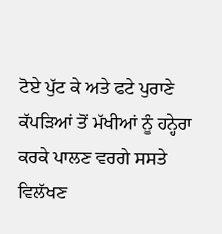ਟੋਏ ਪੁੱਟ ਕੇ ਅਤੇ ਫਟੇ ਪੁਰਾਣੇ ਕੱਪੜਿਆਂ ਤੋਂ ਮੱਖੀਆਂ ਨੂੰ ਹਨ੍ਹੇਰਾ ਕਰਕੇ ਪਾਲਣ ਵਰਗੇ ਸਸਤੇ ਵਿਲੱਖਣ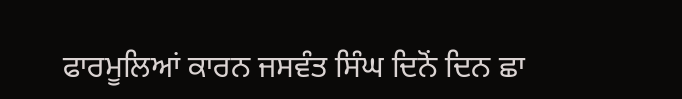ਫਾਰਮੂਲਿਆਂ ਕਾਰਨ ਜਸਵੰਤ ਸਿੰਘ ਦਿਨੋਂ ਦਿਨ ਛਾ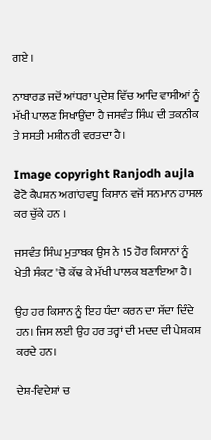ਗਏ ।

ਨਾਬਾਰਡ ਜਦੋਂ ਆਂਧਰਾ ਪ੍ਰਦੇਸ਼ ਵਿੱਚ ਆਦਿ ਵਾਸੀਆਂ ਨੂੰ ਮੱਖੀ ਪਾਲਣ ਸਿਖਾਉਂਦਾ ਹੈ ਜਸਵੰਤ ਸਿੰਘ ਦੀ ਤਕਨੀਕ ਤੇ ਸਸਤੀ ਮਸ਼ੀਨਰੀ ਵਰਤਦਾ ਹੈ।

Image copyright Ranjodh aujla
ਫੋਟੋ ਕੈਪਸ਼ਨ ਅਗਾਂਹਵਧੂ ਕਿਸਾਨ ਵਜੋਂ ਸਨਮਾਨ ਹਾਸਲ ਕਰ ਚੁੱਕੇ ਹਨ ।

ਜਸਵੰਤ ਸਿੰਘ ਮੁਤਾਬਕ ਉਸ ਨੇ 15 ਹੋਰ ਕਿਸਾਨਾਂ ਨੂੰ ਖੇਤੀ ਸੰਕਟ 'ਚੋ ਕੱਢ ਕੇ ਮੱਖੀ ਪਾਲਕ ਬਣਾਇਆ ਹੈ।

ਉਹ ਹਰ ਕਿਸਾਨ ਨੂੰ ਇਹ ਧੰਦਾ ਕਰਨ ਦਾ ਸੱਦਾ ਦਿੰਦੇ ਹਨ। ਜਿਸ ਲਈ ਉਹ ਹਰ ਤਰ੍ਹਾਂ ਦੀ ਮਦਦ ਦੀ ਪੇਸ਼ਕਸ਼ ਕਰਦੇ ਹਨ।

ਦੇਸ਼-ਵਿਦੇਸ਼ਾਂ ਚ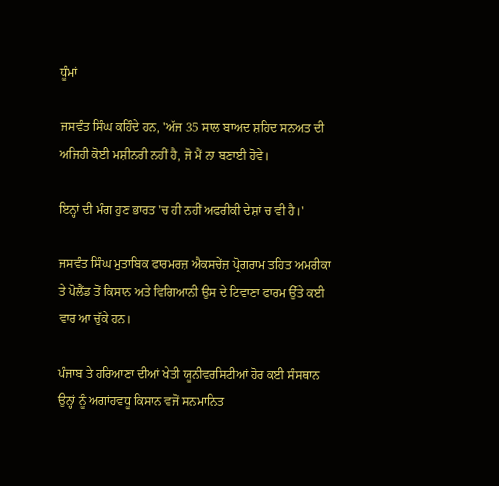ਧੂੰਮਾਂ

ਜਸਵੰਤ ਸਿੰਘ ਕਹਿੰਦੇ ਹਨ, 'ਅੱਜ 35 ਸਾਲ ਬਾਅਦ ਸ਼ਹਿਦ ਸਨਅਤ ਦੀ ਅਜਿਹੀ ਕੋਈ ਮਸ਼ੀਨਰੀ ਨਹੀਂ ਹੈ, ਜੋ ਮੈਂ ਨਾ ਬਣਾਈ ਹੋਵੇ।

ਇਨ੍ਹਾਂ ਦੀ ਮੰਗ ਹੁਣ ਭਾਰਤ 'ਚ ਹੀ ਨਹੀਂ ਅਫਰੀਕੀ ਦੇਸ਼ਾਂ ਚ ਵੀ ਹੈ।'

ਜਸਵੰਤ ਸਿੰਘ ਮੁਤਾਬਿਕ ਫਾਰਮਰਜ਼ ਐਕਸਚੇਂਜ਼ ਪ੍ਰੋਗਰਾਮ ਤਹਿਤ ਅਮਰੀਕਾ ਤੇ ਪੋਲੈਂਡ ਤੋਂ ਕਿਸਾਨ ਅਤੇ ਵਿਗਿਆਨੀ ਉਸ ਦੇ ਟਿਵਾਣਾ ਫਾਰਮ ਉੱਤੇ ਕਈ ਵਾਰ ਆ ਚੁੱਕੇ ਹਨ।

ਪੰਜਾਬ ਤੇ ਹਰਿਆਣਾ ਦੀਆਂ ਖੇਤੀ ਯੂਨੀਵਰਸਿਟੀਆਂ ਹੋਰ ਕਈ ਸੰਸਥਾਨ ਉਨ੍ਹਾਂ ਨੂੰ ਅਗਾਂਹਵਧੂ ਕਿਸਾਨ ਵਜੋਂ ਸਨਮਾਨਿਤ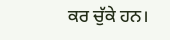ਕਰ ਚੁੱਕੇ ਹਨ।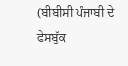(ਬੀਬੀਸੀ ਪੰਜਾਬੀ ਦੇ ਫੇਸਬੁੱਕ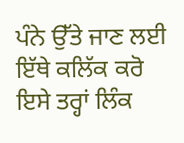ਪੰਨੇ ਉੱਤੇ ਜਾਣ ਲਈ ਇੱਥੇ ਕਲਿੱਕ ਕਰੋ ਇਸੇ ਤਰ੍ਹਾਂ ਲਿੰਕ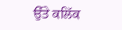ਉੱਤੇ ਕਲਿੱਕ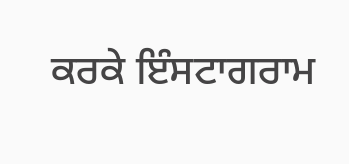ਕਰਕੇ ਇੰਸਟਾਗਰਾਮ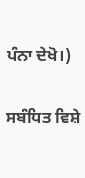ਪੰਨਾ ਦੇਖੋ।)

ਸਬੰਧਿਤ ਵਿਸ਼ੇ